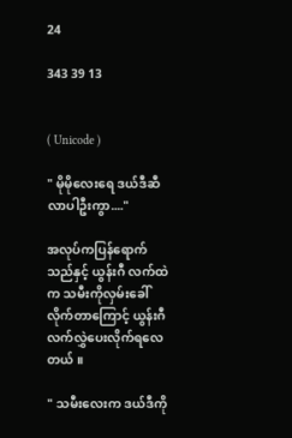24

343 39 13


( Unicode )

" မိုမိုလေးရေ ဒယ်ဒီဆီလာပါဦးကွာ...."

အလုပ်ကပြန်ရောက်သည်နှင့် ယွန်းဂီ လက်ထဲက သမီးကိုလှမ်းခေါ်လိုက်တာ‌ကြောင့် ယွန်းဂီ လက်လွှဲပေးလိုက်ရလေတယ် ။

" သမီးလေးက ဒယ်ဒီကို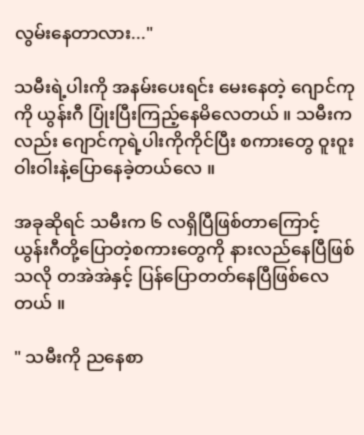လွမ်းနေတာလား..."

သမီးရဲ့ပါးကို အနမ်းပေးရင်း မေးနေတဲ့ ဂျောင်ကုကို ယွန်းဂီ ပြုံးပြီးကြည့်နေမိလေတယ် ။ သမီးကလည်း ဂျောင်ကုရဲ့ပါးကိုကိုင်ပြီး စကားတွေ ဝူးဝူးဝါးဝါးနဲ့ပြောနေခဲ့တယ်လေ ။

အခုဆိုရင် သမီးက ၆ လရှိပြီဖြစ်တာကြောင့် ယွန်းဂီတို့ပြောတဲ့စကားတွေကို နားလည်နေပြီဖြစ်သလို တအဲအဲနှင့် ပြန်ပြောတတ်နေပြီဖြစ်လေတယ် ။

" သမီးကို ညနေစာ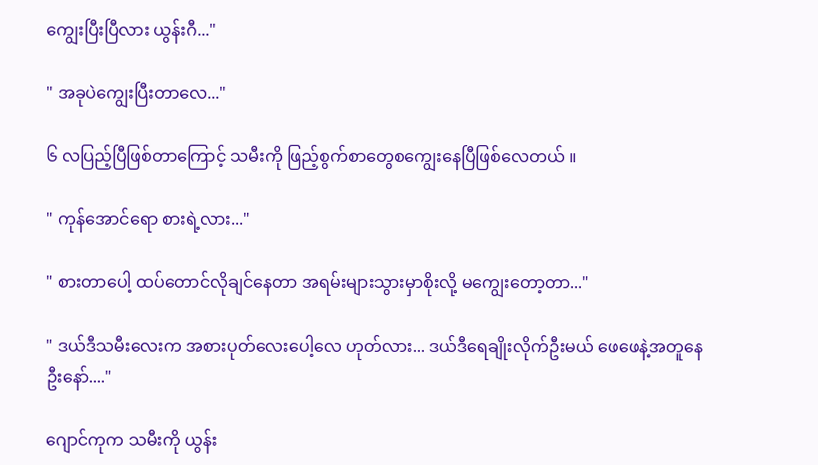ကျွေးပြီးပြီလား ယွန်းဂီ..."

" အခုပဲကျွေးပြီးတာလေ..."

၆ လပြည့်ပြီဖြစ်တာကြောင့် သမီးကို ဖြည့်စွက်စာတွေစကျွေးနေပြီဖြစ်လေတယ် ။

" ကုန်အောင်ရော စားရဲ့လား..."

" စားတာပေါ့ ထပ်တောင်လိုချင်နေတာ အရမ်းများသွားမှာစိုးလို့ မကျွေးတော့တာ..."

" ဒယ်ဒီသမီးလေးက အစားပုတ်လေးပေါ့လေ ဟုတ်လား... ဒယ်ဒီရေချိုးလိုက်ဦးမယ် ဖေဖေနဲ့အတူနေဦးနော်...."

ဂျောင်ကုက သမီးကို ယွန်း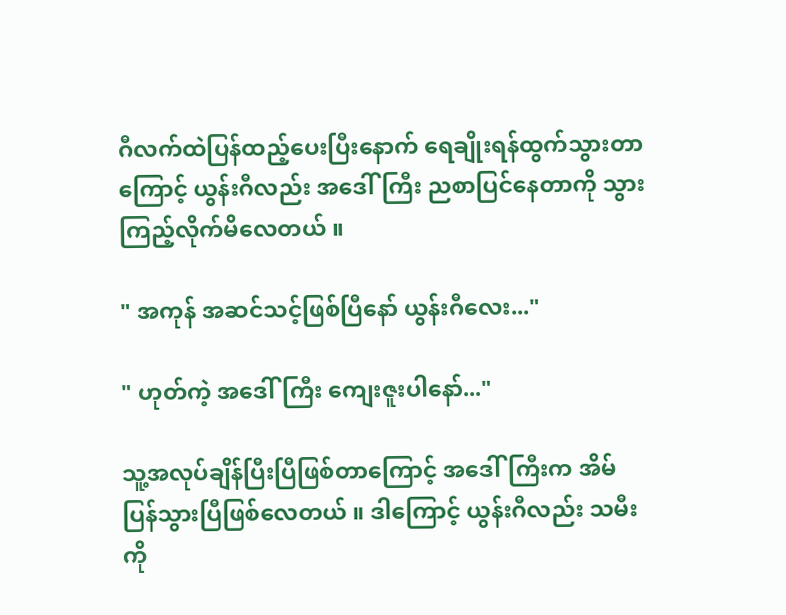ဂီလက်ထဲပြန်ထည့်ပေးပြီးနောက် ရေချိုးရန်ထွက်သွားတာကြောင့် ယွန်းဂီလည်း အဒေါ်ကြီး ညစာပြင်နေတာကို သွားကြည့်လိုက်မိလေတယ် ။

" အကုန် အဆင်သင့်ဖြစ်ပြီနော် ယွန်းဂီလေး..."

" ဟုတ်ကဲ့ အဒေါ်ကြီး ကျေးဇူးပါနော်..."

သူ့အလုပ်ချိန်ပြီးပြီဖြစ်တာကြောင့် အဒေါ်ကြီးက အိမ်ပြန်သွားပြီဖြစ်လေတယ် ။ ဒါကြောင့် ယွန်းဂီလည်း သမီးကို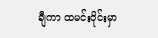ချီကာ ထမင်းဝိုင်းမှာ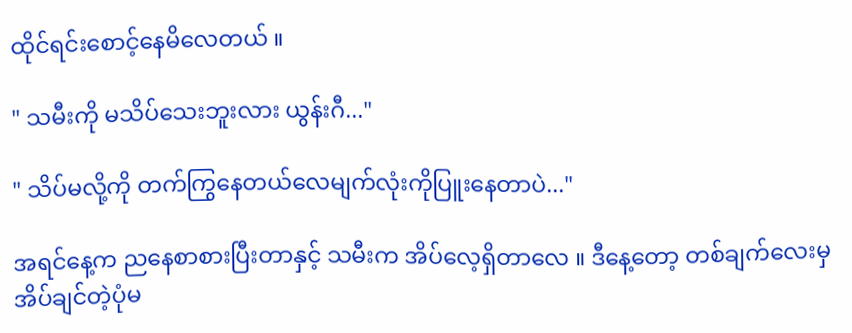ထိုင်ရင်းစောင့်နေမိလေတယ် ။

" သမီးကို မသိပ်သေးဘူးလား ယွန်းဂီ..."

" သိပ်မလို့ကို တက်ကြွနေတယ်လေမျက်လုံးကိုပြူးနေတာပဲ..."

အရင်နေ့က ညနေစာစားပြီးတာနှင့် သမီးက အိပ်လေ့ရှိတာလေ ။ ဒီနေ့တော့ တစ်ချက်လေးမှ အိပ်ချင်တဲ့ပုံမ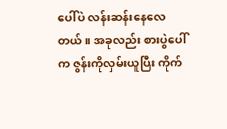ပေါ်ပဲ လန်းဆန်းနေလေတယ် ။ အခုလည်း စားပွဲပေါ်က ဇွန်းကိုလှမ်းယူပြီး ကိုက်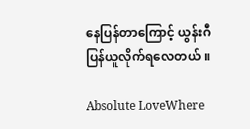နေပြန်တာကြောင့် ယွန်းဂီ ပြန်ယူလိုက်ရလေတယ် ။

Absolute LoveWhere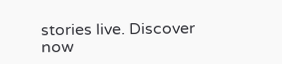stories live. Discover now